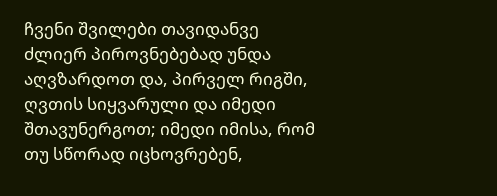ჩვენი შვილები თავიდანვე ძლიერ პიროვნებებად უნდა აღვზარდოთ და, პირველ რიგში, ღვთის სიყვარული და იმედი შთავუნერგოთ; იმედი იმისა, რომ თუ სწორად იცხოვრებენ,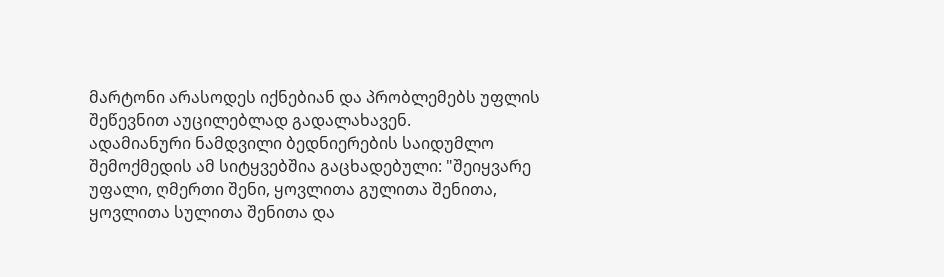მარტონი არასოდეს იქნებიან და პრობლემებს უფლის შეწევნით აუცილებლად გადალახავენ.
ადამიანური ნამდვილი ბედნიერების საიდუმლო შემოქმედის ამ სიტყვებშია გაცხადებული: "შეიყვარე უფალი, ღმერთი შენი, ყოვლითა გულითა შენითა, ყოვლითა სულითა შენითა და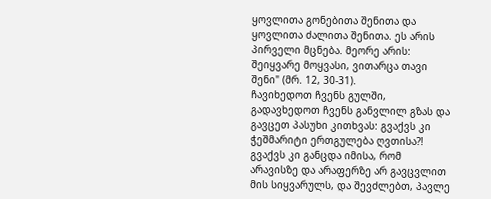ყოვლითა გონებითა შენითა და ყოვლითა ძალითა შენითა. ეს არის პირველი მცნება. მეორე არის: შეიყვარე მოყვასი, ვითარცა თავი შენი" (მრ. 12, 30-31).
ჩავიხედოთ ჩვენს გულში, გადავხედოთ ჩვენს განვლილ გზას და გავცეთ პასუხი კითხვას: გვაქვს კი ჭეშმარიტი ერთგულება ღვთისა?! გვაქვს კი განცდა იმისა, რომ არავისზე და არაფერზე არ გავცვლით მის სიყვარულს, და შევძლებთ, პავლე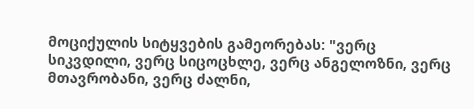მოციქულის სიტყვების გამეორებას: "ვერც სიკვდილი, ვერც სიცოცხლე, ვერც ანგელოზნი, ვერც მთავრობანი, ვერც ძალნი,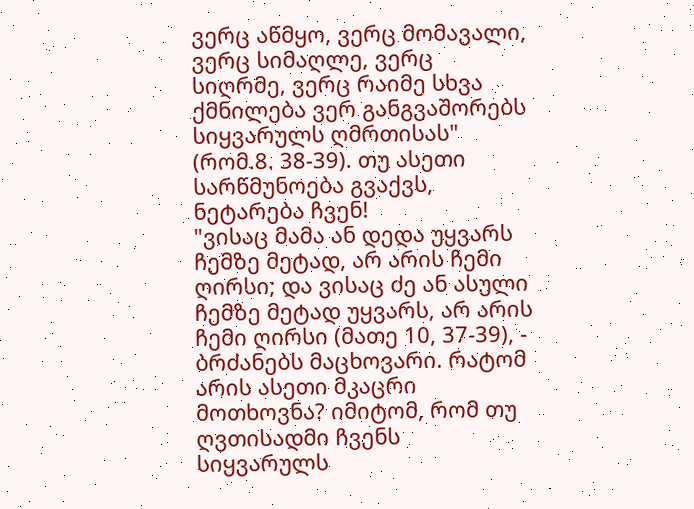ვერც აწმყო, ვერც მომავალი, ვერც სიმაღლე, ვერც სიღრმე, ვერც რაიმე სხვა ქმნილება ვერ განგვაშორებს სიყვარულს ღმრთისას" (რომ.8. 38-39). თუ ასეთი სარწმუნოება გვაქვს, ნეტარება ჩვენ!
"ვისაც მამა ან დედა უყვარს ჩემზე მეტად, არ არის ჩემი ღირსი; და ვისაც ძე ან ასული ჩემზე მეტად უყვარს, არ არის ჩემი ღირსი (მათე 10, 37-39), - ბრძანებს მაცხოვარი. რატომ არის ასეთი მკაცრი მოთხოვნა? იმიტომ, რომ თუ ღვთისადმი ჩვენს სიყვარულს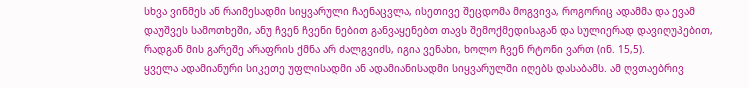სხვა ვინმეს ან რაიმესადმი სიყვარული ჩაენაცვლა, ისეთივე შეცდომა მოგვივა, როგორიც ადამმა და ევამ დაუშვეს სამოთხეში, ანუ ჩვენ ჩვენი ნებით განვაყენებთ თავს შემოქმედისაგან და სულიერად დავიღუპებით, რადგან მის გარეშე არაფრის ქმნა არ ძალგვიძს, იგია ვენახი, ხოლო ჩვენ რტონი ვართ (ინ. 15,5).
ყველა ადამიანური სიკეთე უფლისადმი ან ადამიანისადმი სიყვარულში იღებს დასაბამს. ამ ღვთაებრივ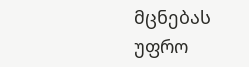მცნებას უფრო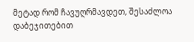მეტად რომ ჩავუღრმავდეთ, შესაძლოა დაბეჯითებით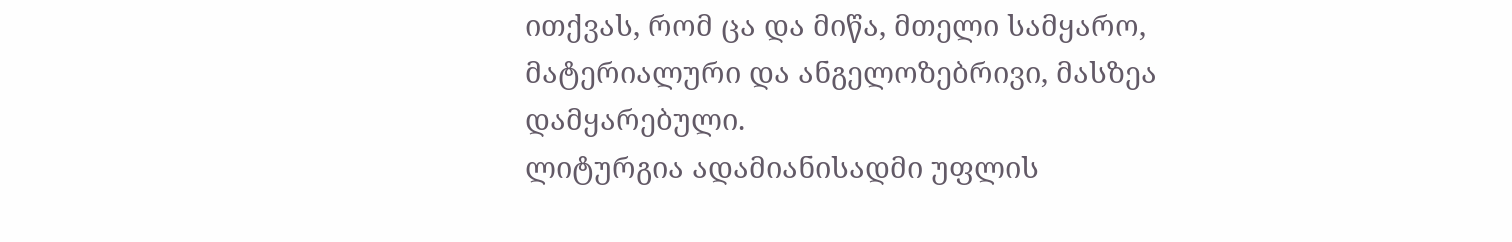ითქვას, რომ ცა და მიწა, მთელი სამყარო, მატერიალური და ანგელოზებრივი, მასზეა დამყარებული.
ლიტურგია ადამიანისადმი უფლის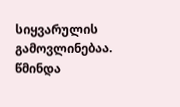სიყვარულის გამოვლინებაა. წმინდა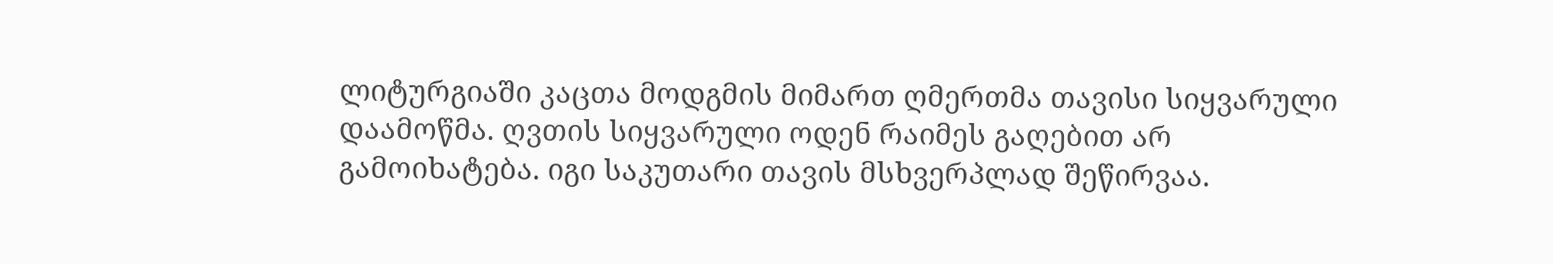ლიტურგიაში კაცთა მოდგმის მიმართ ღმერთმა თავისი სიყვარული დაამოწმა. ღვთის სიყვარული ოდენ რაიმეს გაღებით არ გამოიხატება. იგი საკუთარი თავის მსხვერპლად შეწირვაა.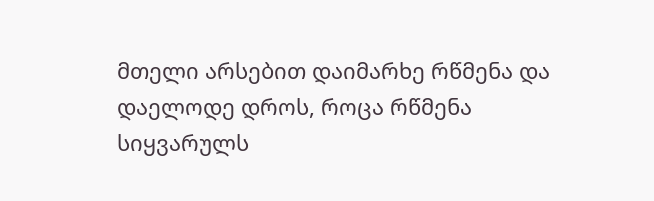მთელი არსებით დაიმარხე რწმენა და დაელოდე დროს, როცა რწმენა სიყვარულს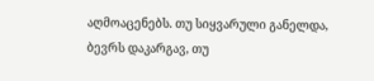აღმოაცენებს. თუ სიყვარული განელდა, ბევრს დაკარგავ, თუ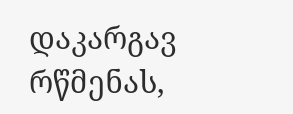დაკარგავ რწმენას,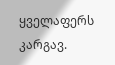ყველაფერს კარგავ.